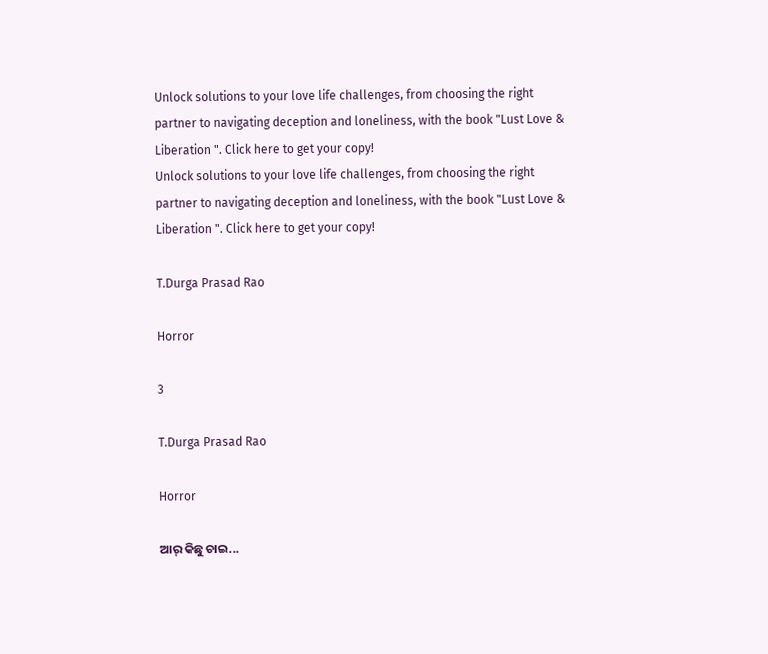Unlock solutions to your love life challenges, from choosing the right partner to navigating deception and loneliness, with the book "Lust Love & Liberation ". Click here to get your copy!
Unlock solutions to your love life challenges, from choosing the right partner to navigating deception and loneliness, with the book "Lust Love & Liberation ". Click here to get your copy!

T.Durga Prasad Rao

Horror

3

T.Durga Prasad Rao

Horror

ଆର୍ କିଛୁ ଚାଇ...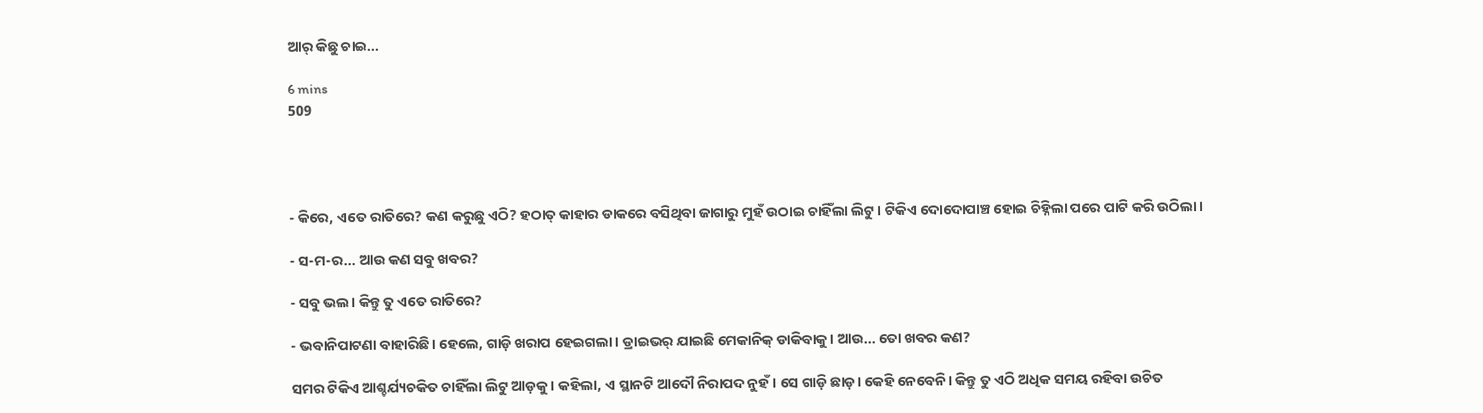ଆର୍ କିଛୁ ଚାଇ...

6 mins
509




- କିରେ, ଏତେ ରାତିରେ? କଣ କରୁଛୁ ଏଠି? ହଠାତ୍ କାହାର ଡାକରେ ବସିଥିବା ଜାଗାରୁ ମୁହଁ ଉଠାଇ ଚାହିଁଲା ଲିଟୁ। ଟିକିଏ ଦୋଦୋପାଞ୍ଚ ହୋଇ ଚିହ୍ନିଲା ପରେ ପାଟି କରି ଉଠିଲା।

- ସ-ମ-ର... ଆଉ କଣ ସବୁ ଖବର?

- ସବୁ ଭଲ। କିନ୍ତୁ ତୁ ଏତେ ରାତିରେ?

- ଭବାନିପାଟଣା ବାହାରିଛି। ହେଲେ, ଗାଡ଼ି ଖରାପ ହେଇଗଲା। ଡ୍ରାଇଭର୍ ଯାଇଛି ମେକାନିକ୍ ଡାକିବାକୁ। ଆଉ... ତୋ ଖବର କଣ?

ସମର ଟିକିଏ ଆଶ୍ଚର୍ଯ୍ୟଚକିତ ଚାହିଁଲା ଲିଟୁ ଆଡ଼କୁ। କହିଲା, ଏ ସ୍ଥାନଟି ଆଦୌ ନିରାପଦ ନୁହଁ। ସେ ଗାଡ଼ି ଛାଡ଼। କେହି ନେବେନି। କିନ୍ତୁ ତୁ ଏଠି ଅଧିକ ସମୟ ରହିବା ଉଚିତ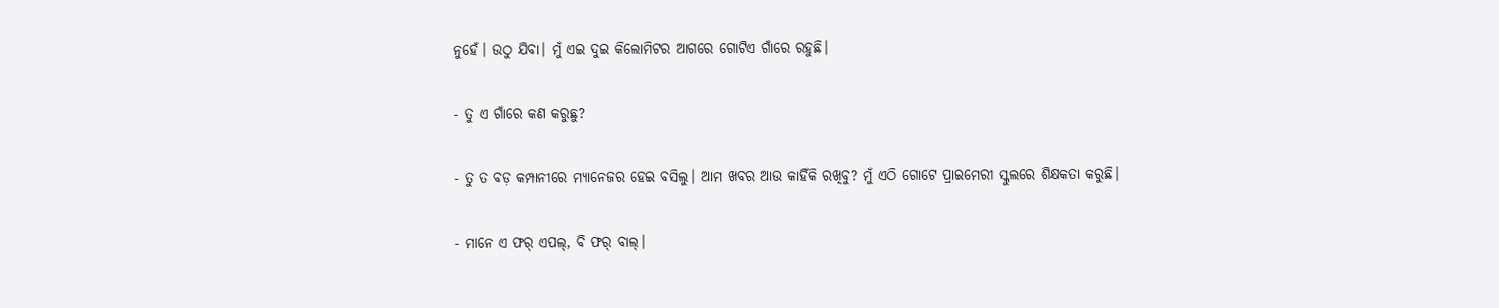ନୁହେଁ। ଉଠୁ ଯିବା। ମୁଁ ଏଇ ଦୁଇ କିଲୋମିଟର ଆଗରେ ଗୋଟିଏ ଗାଁରେ ରହୁଛି।

- ତୁ ଏ ଗାଁରେ କଣ କରୁଛୁ?

- ତୁ ତ ବଡ଼ କମ୍ପାନୀରେ ମ୍ୟାନେଜର ହେଇ ବସିଲୁ। ଆମ ଖବର ଆଉ କାହିଁକି ରଖିବୁ? ମୁଁ ଏଠି ଗୋଟେ ପ୍ରାଇମେରୀ ସ୍କୁଲରେ ଶିକ୍ଷକତା କରୁଛି।

- ମାନେ ଏ ଫର୍ ଏପଲ୍, ବି ଫର୍ ବାଲ୍।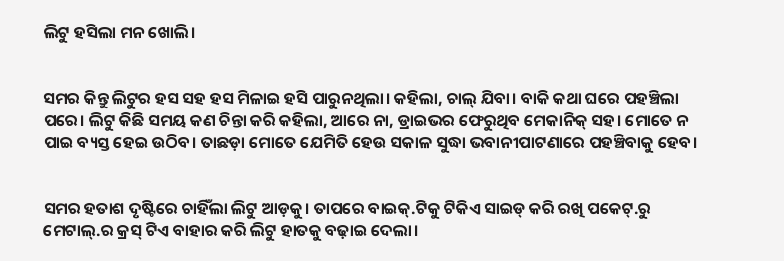ଲିଟୁ ହସିଲା ମନ ଖୋଲି।


ସମର କିନ୍ତୁ ଲିଟୁର ହସ ସହ ହସ ମିଳାଇ ହସି ପାରୁନଥିଲା। କହିଲା, ଚାଲ୍ ଯିବା। ବାକି କଥା ଘରେ ପହଞ୍ଚିଲା ପରେ। ଲିଟୁ କିଛି ସମୟ କଣ ଚିନ୍ତା କରି କହିଲା, ଆରେ ନା, ଡ୍ରାଇଭର ଫେରୁଥିବ ମେକାନିକ୍ ସହ। ମୋତେ ନ ପାଇ ବ୍ୟସ୍ତ ହେଇ ଉଠିବ। ତାଛଡ଼ା ମୋତେ ଯେମିତି ହେଉ ସକାଳ ସୁଦ୍ଧା ଭବାନୀପାଟଣାରେ ପହଞ୍ଚିବାକୁ ହେବ।


ସମର ହତାଶ ଦୃଷ୍ଟିରେ ଚାହିଁଲା ଲିଟୁ ଆଡ଼କୁ। ତାପରେ ବାଇକ୍.ଟିକୁ ଟିକିଏ ସାଇଡ୍ କରି ରଖି ପକେଟ୍.ରୁ ମେଟାଲ୍.ର କ୍ରସ୍ ଟିଏ ବାହାର କରି ଲିଟୁ ହାତକୁ ବଢ଼ାଇ ଦେଲା।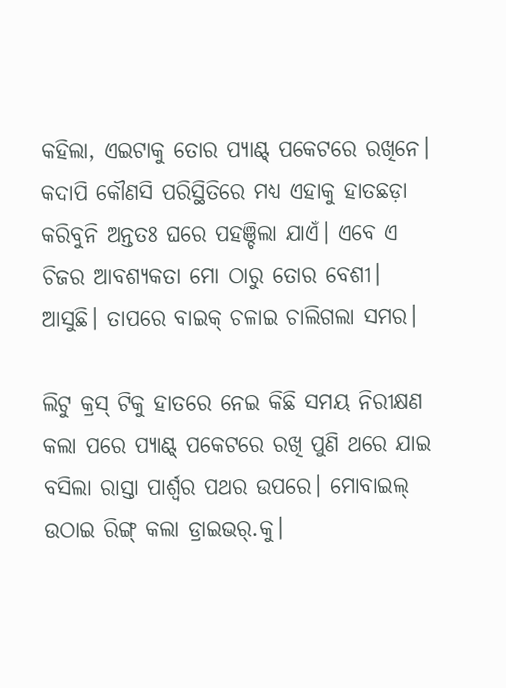କହିଲା, ଏଇଟାକୁ ତୋର ପ୍ୟାଣ୍ଟ୍ ପକେଟରେ ରଖିନେ। କଦାପି କୌଣସି ପରିସ୍ଥିତିରେ ମଧ୍ୟ ଏହାକୁ ହାତଛଡ଼ା କରିବୁନି ଅନ୍ତତଃ ଘରେ ପହଞ୍ଚିଲା ଯାଏଁ। ଏବେ ଏ ଚିଜର ଆବଶ୍ୟକତା ମୋ ଠାରୁ ତୋର ବେଶୀ। ଆସୁଛି। ତାପରେ ବାଇକ୍ ଚଳାଇ ଚାଲିଗଲା ସମର।

ଲିଟୁ କ୍ରସ୍ ଟିକୁ ହାତରେ ନେଇ କିଛି ସମୟ ନିରୀକ୍ଷଣ କଲା ପରେ ପ୍ୟାଣ୍ଟ୍ ପକେଟରେ ରଖି ପୁଣି ଥରେ ଯାଇ ବସିଲା ରାସ୍ତା ପାର୍ଶ୍ୱର ପଥର ଉପରେ। ମୋବାଇଲ୍ ଉଠାଇ ରିଙ୍ଗ୍ କଲା ଡ୍ରାଇଭର୍.କୁ।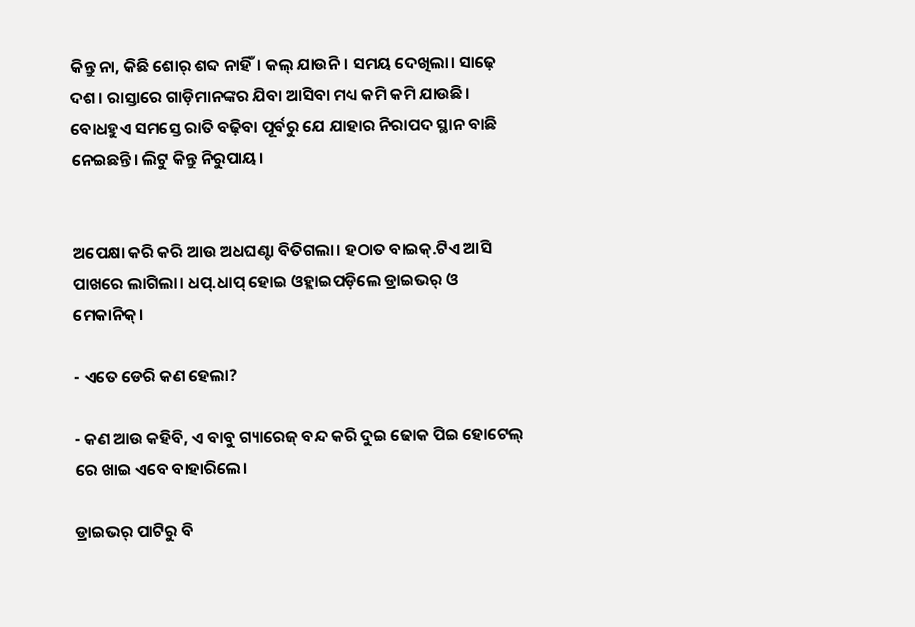କିନ୍ତୁ ନା, କିଛି ଶୋର୍ ଶବ୍ଦ ନାହିଁ। କଲ୍ ଯାଉନି। ସମୟ ଦେଖିଲା। ସାଢ଼େ ଦଶ। ରାସ୍ତାରେ ଗାଡ଼ିମାନଙ୍କର ଯିବା ଆସିବା ମଧ୍ୟ କମି କମି ଯାଉଛି। ବୋଧହୁଏ ସମସ୍ତେ ରାତି ବଢ଼ିବା ପୂର୍ବରୁ ଯେ ଯାହାର ନିରାପଦ ସ୍ଥାନ ବାଛି ନେଇଛନ୍ତି। ଲିଟୁ କିନ୍ତୁ ନିରୁପାୟ।


ଅପେକ୍ଷା କରି କରି ଆଉ ଅଧଘଣ୍ଟା ବିତିଗଲା। ହଠାତ ବାଇକ୍.ଟିଏ ଆସି ପାଖରେ ଲାଗିଲା। ଧପ୍.ଧାପ୍ ହୋଇ ଓହ୍ଲାଇପଡ଼ିଲେ ଡ୍ରାଇଭର୍ ଓ ମେକାନିକ୍।

- ଏତେ ଡେରି କଣ ହେଲା?

- କଣ ଆଉ କହିବି, ଏ ବାବୁ ଗ୍ୟାରେଜ୍ ବନ୍ଦ କରି ଦୁଇ ଢୋକ ପିଇ ହୋଟେଲ୍ ରେ ଖାଇ ଏବେ ବାହାରିଲେ।

ଡ୍ରାଇଭର୍ ପାଟିରୁ ବି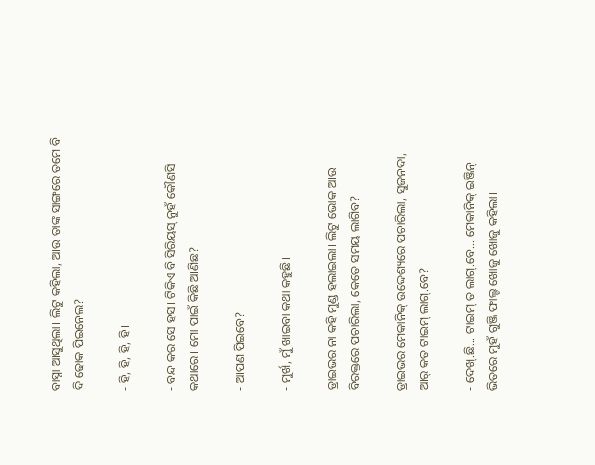ବାସ୍ନା ଆସୁଥିଲା। ଲିଟୁ କହିଲା, ଆଉ ତାଙ୍କ ସାଙ୍ଗରେ ତମେ ବି ଦି ଢୋକ ପିଇନେଲ?

- ହି, ହି, ହି, ହି।

- ବନ୍ଦ କର ସେ ହସ। ଟିକିଏ ବି ସିରିୟସ୍ ନୁହଁ କୌଣସି କଥାରେ। ମୋ ପାଇଁ କିଛି ଆଣିଛ?

- ଆପଣ ପିଇବେ?

- ମୁର୍ଖ, ମୁଁ ଖାଇବା କଥା କହୁଛି।

ଡ୍ରାଇଭର ନା କହି ମୁଣ୍ଡ ହଲାଇଲା। ଲିଟୁ ଭୋକ ଆଉ ବିରକ୍ତରେ ପଚାରିଲା, କେତେ ସମୟ ଲାଗିବ?

ଡ୍ରାଇଭର ମେକାନିକ୍ ଉଦ୍ଦେଶ୍ୟରେ ପଚାରିଲା, ସୁଜନଦା, ଆର୍ କତ ଟାଇମ୍ ଲାଗ୍.ବେ?

- ଦେଖ୍.ଛି... ଟାଇମ୍ ତ ଲାଗ୍.ବେ... ମେକାନିକ୍ ଇଞ୍ଜିନ୍ ଭିତରେ ମୁହଁ ଗୁଞ୍ଜି ଫାଲ୍ଟ ଖୋଜୁ ଖୋଜୁ କହିଲା।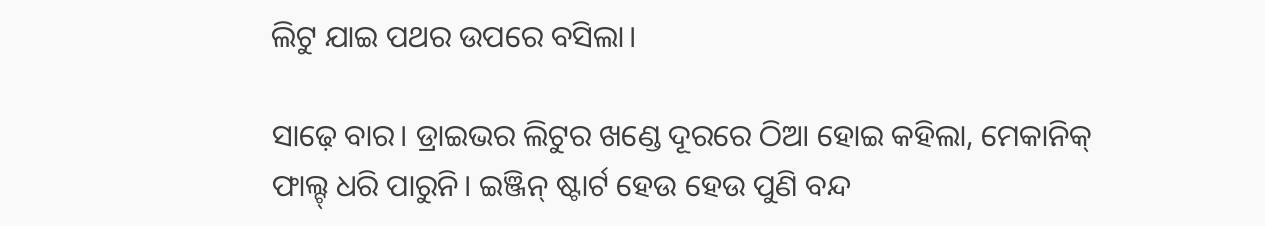ଲିଟୁ ଯାଇ ପଥର ଉପରେ ବସିଲା।

ସାଢ଼େ ବାର। ଡ୍ରାଇଭର ଲିଟୁର ଖଣ୍ଡେ ଦୂରରେ ଠିଆ ହୋଇ କହିଲା, ମେକାନିକ୍ ଫାଲ୍ଟ୍ ଧରି ପାରୁନି। ଇଞ୍ଜିନ୍ ଷ୍ଟାର୍ଟ ହେଉ ହେଉ ପୁଣି ବନ୍ଦ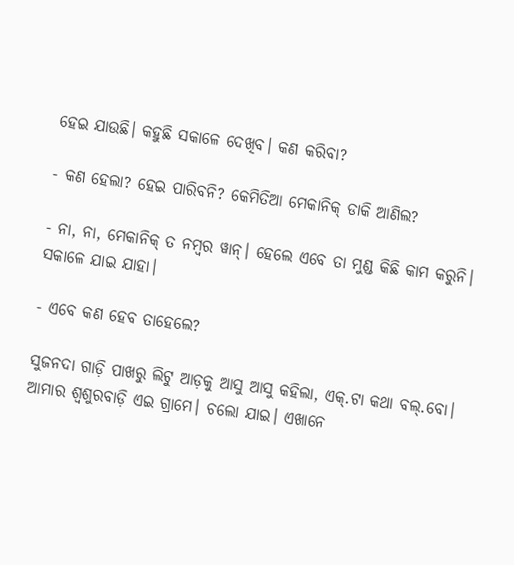ହେଇ ଯାଉଛି। କହୁଛି ସକାଳେ ଦେଖିବ। କଣ କରିବା?

- କଣ ହେଲା? ହେଇ ପାରିବନି? କେମିତିଆ ମେକାନିକ୍ ଡାକି ଆଣିଲ?

- ନା, ନା, ମେକାନିକ୍ ତ ନମ୍ବର ୱାନ୍। ହେଲେ ଏବେ ତା ମୁଣ୍ଡ କିଛି କାମ କରୁନି। ସକାଳେ ଯାଇ ଯାହା।

- ଏବେ କଣ ହେବ ତାହେଲେ?

ସୁଜନଦା ଗାଡ଼ି ପାଖରୁ ଲିଟୁ ଆଡ଼କୁ ଆସୁ ଆସୁ କହିଲା, ଏକ୍.ଟା କଥା ବଲ୍.ବୋ। ଆମାର ଶ୍ୱଶୁରବାଡ଼ି ଏଇ ଗ୍ରାମେ। ଚଲୋ ଯାଇ। ଏଖାନେ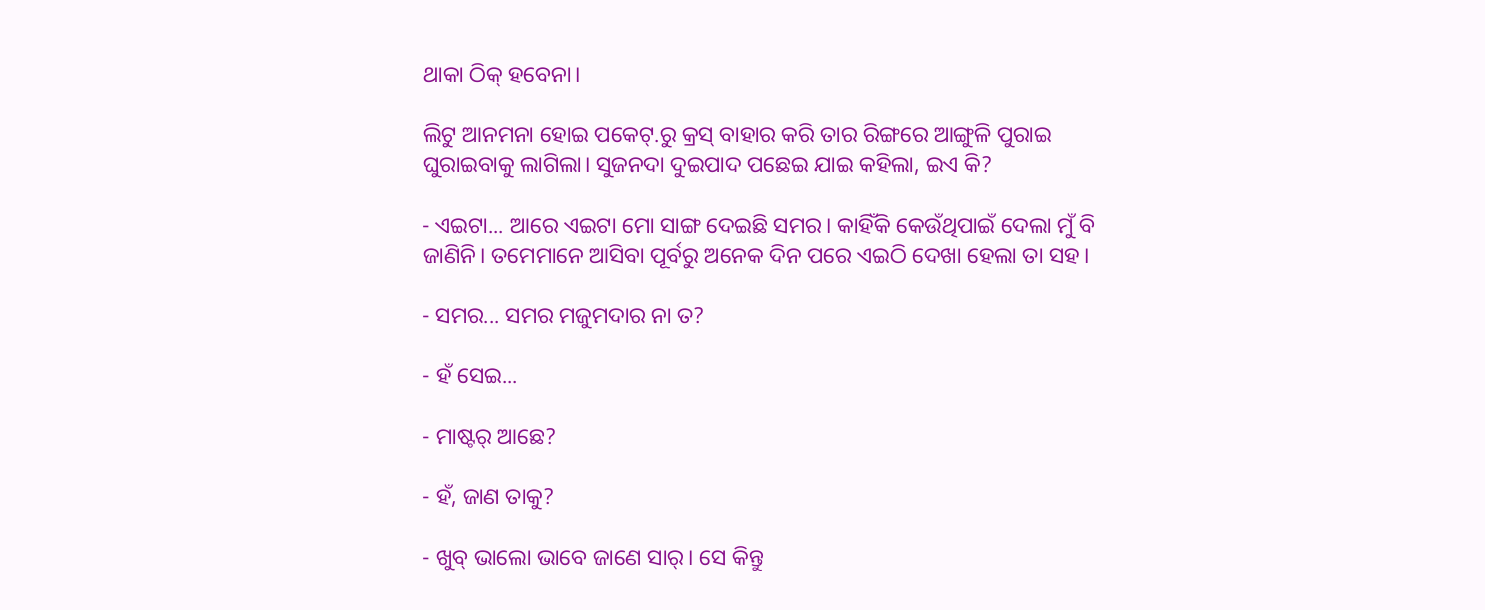ଥାକା ଠିକ୍ ହବେନା।

ଲିଟୁ ଆନମନା ହୋଇ ପକେଟ୍.ରୁ କ୍ରସ୍ ବାହାର କରି ତାର ରିଙ୍ଗରେ ଆଙ୍ଗୁଳି ପୁରାଇ ଘୁରାଇବାକୁ ଲାଗିଲା। ସୁଜନଦା ଦୁଇପାଦ ପଛେଇ ଯାଇ କହିଲା, ଇଏ କି?

- ଏଇଟା... ଆରେ ଏଇଟା ମୋ ସାଙ୍ଗ ଦେଇଛି ସମର। କାହିଁକି କେଉଁଥିପାଇଁ ଦେଲା ମୁଁ ବି ଜାଣିନି। ତମେମାନେ ଆସିବା ପୂର୍ବରୁ ଅନେକ ଦିନ ପରେ ଏଇଠି ଦେଖା ହେଲା ତା ସହ।

- ସମର... ସମର ମଜୁମଦାର ନା ତ?

- ହଁ ସେଇ...

- ମାଷ୍ଟର୍ ଆଛେ?

- ହଁ, ଜାଣ ତାକୁ?

- ଖୁବ୍ ଭାଲୋ ଭାବେ ଜାଣେ ସାର୍। ସେ କିନ୍ତୁ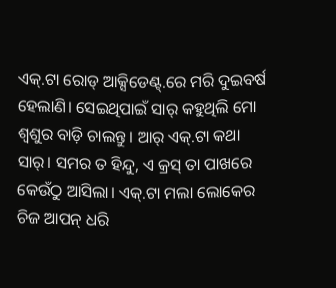ଏକ୍.ଟା ରୋଡ୍ ଆକ୍ସିଡେଣ୍ଟ୍.ରେ ମରି ଦୁଇବର୍ଷ ହେଲାଣି। ସେଇଥିପାଇଁ ସାର୍ କହୁଥିଲି ମୋ ଶ୍ୱଶୁର ବାଡ଼ି ଚାଲନ୍ତୁ। ଆର୍ ଏକ୍.ଟା କଥା ସାର୍। ସମର ତ ହିନ୍ଦୁ, ଏ କ୍ରସ୍ ତା ପାଖରେ କେଉଁଠୁ ଆସିଲା। ଏକ୍.ଟା ମଲା ଲୋକେର ଚିଜ ଆପନ୍ ଧରି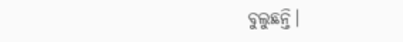ବୁଲୁଛନ୍ତି।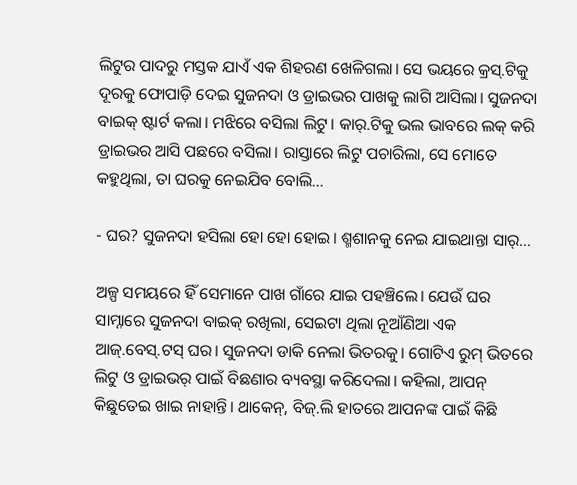ଲିଟୁର ପାଦରୁ ମସ୍ତକ ଯାଏଁ ଏକ ଶିହରଣ ଖେଳିଗଲା। ସେ ଭୟରେ କ୍ରସ୍.ଟିକୁ ଦୂରକୁ ଫୋପାଡ଼ି ଦେଇ ସୁଜନଦା ଓ ଡ୍ରାଇଭର ପାଖକୁ ଲାଗି ଆସିଲା। ସୁଜନଦା ବାଇକ୍ ଷ୍ଟାର୍ଟ କଲା। ମଝିରେ ବସିଲା ଲିଟୁ। କାର୍.ଟିକୁ ଭଲ ଭାବରେ ଲକ୍ କରି ଡ୍ରାଇଭର ଆସି ପଛରେ ବସିଲା। ରାସ୍ତାରେ ଲିଟୁ ପଚାରିଲା, ସେ ମୋତେ କହୁଥିଲା, ତା ଘରକୁ ନେଇଯିବ ବୋଲି...

- ଘର? ସୁଜନଦା ହସିଲା ହୋ ହୋ ହୋଇ। ଶ୍ମଶାନକୁ ନେଇ ଯାଇଥାନ୍ତା ସାର୍...

ଅଳ୍ପ ସମୟରେ ହିଁ ସେମାନେ ପାଖ ଗାଁରେ ଯାଇ ପହଞ୍ଚିଲେ। ଯେଉଁ ଘର ସାମ୍ନାରେ ସୁଜନଦା ବାଇକ୍ ରଖିଲା, ସେଇଟା ଥିଲା ନୂଆଁଣିଆ ଏକ ଆଜ୍.ବେସ୍.ଟସ୍ ଘର। ସୁଜନଦା ଡାକି ନେଲା ଭିତରକୁ। ଗୋଟିଏ ରୁମ୍ ଭିତରେ ଲିଟୁ ଓ ଡ୍ରାଇଭର୍ ପାଇଁ ବିଛଣାର ବ୍ୟବସ୍ଥା କରିଦେଲା। କହିଲା, ଆପନ୍ କିଛୁତେଇ ଖାଇ ନାହାନ୍ତି। ଥାକେନ୍, ବିଜ୍.ଲି ହାତରେ ଆପନଙ୍କ ପାଇଁ କିଛି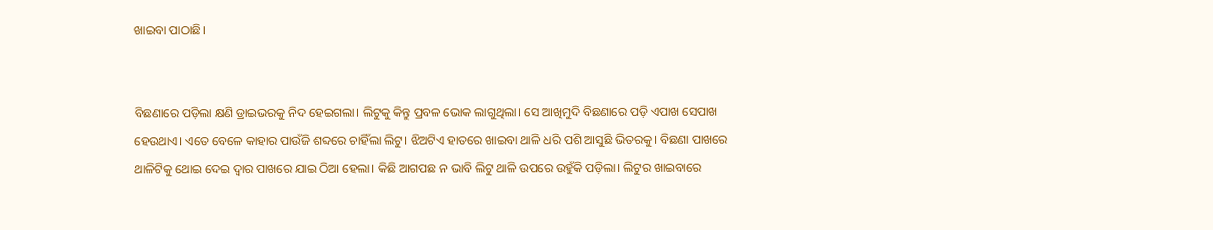ଖାଇବା ପାଠାଛି।


ବିଛଣାରେ ପଡ଼ିଲା କ୍ଷଣି ଡ୍ରାଇଭରକୁ ନିଦ ହେଇଗଲା। ଲିଟୁକୁ କିନ୍ତୁ ପ୍ରବଳ ଭୋକ ଲାଗୁଥିଲା। ସେ ଆଖିମୁଦି ବିଛଣାରେ ପଡ଼ି ଏପାଖ ସେପାଖ ହେଉଥାଏ। ଏତେ ବେଳେ କାହାର ପାଉଁଜି ଶବ୍ଦରେ ଚାହିଁଲା ଲିଟୁ। ଝିଅଟିଏ ହାତରେ ଖାଇବା ଥାଳି ଧରି ପଶି ଆସୁଛି ଭିତରକୁ। ବିଛଣା ପାଖରେ ଥାଳିଟିକୁ ଥୋଇ ଦେଇ ଦ୍ୱାର ପାଖରେ ଯାଇ ଠିଆ ହେଲା। କିଛି ଆଗପଛ ନ ଭାବି ଲିଟୁ ଥାଳି ଉପରେ ଉହୁଁକି ପଡ଼ିଲା। ଲିଟୁର ଖାଇବାରେ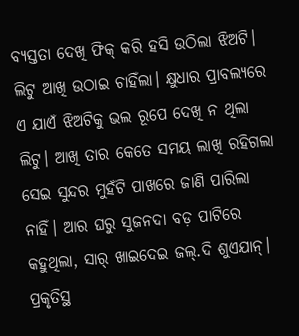ବ୍ୟସ୍ତତା ଦେଖି ଫିକ୍ କରି ହସି ଉଠିଲା ଝିଅଟି। ଲିଟୁ ଆଖି ଉଠାଇ ଚାହିଁଲା। କ୍ଷୁଧାର ପ୍ରାବଲ୍ୟରେ ଏ ଯାଏଁ ଝିଅଟିକୁ ଭଲ ରୂପେ ଦେଖି ନ ଥିଲା ଲିଟୁ। ଆଖି ତାର କେତେ ସମୟ ଲାଖି ରହିଗଲା ସେଇ ସୁନ୍ଦର ମୁହଁଟି ପାଖରେ ଜାଣି ପାରିଲା ନାହିଁ। ଆର ଘରୁ ସୁଜନଦା ବଡ଼ ପାଟିରେ କହୁଥିଲା, ସାର୍ ଖାଇଦେଇ ଜଲ୍.ଦି ଶୁଏଯାନ୍। ପ୍ରକୃତିସ୍ଥ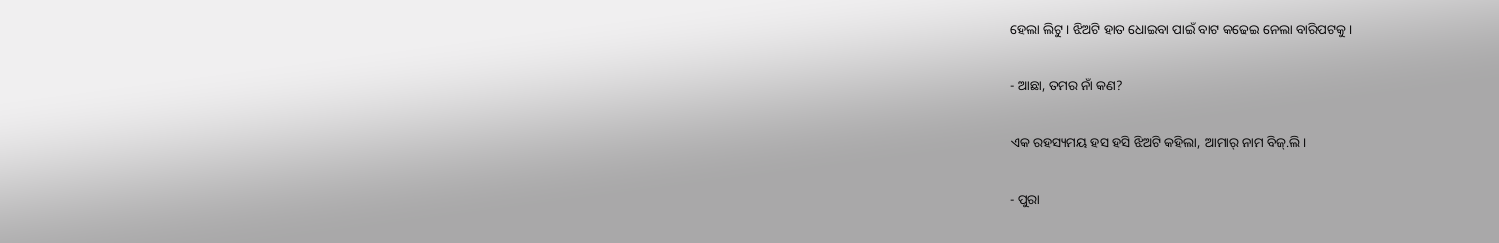ହେଲା ଲିଟୁ। ଝିଅଟି ହାତ ଧୋଇବା ପାଇଁ ବାଟ କଢେଇ ନେଲା ବାରିପଟକୁ।

- ଆଛା, ତମର ନାଁ କଣ?

ଏକ ରହସ୍ୟମୟ ହସ ହସି ଝିଅଟି କହିଲା, ଆମାର୍ ନାମ ବିଜ୍.ଲି।

- ପୁରା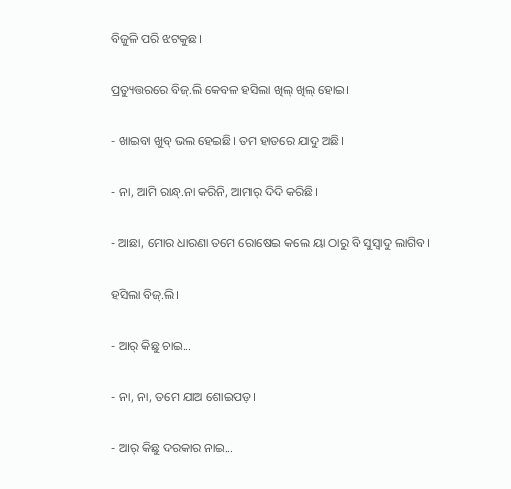ବିଜୁଳି ପରି ଝଟକୁଛ।

ପ୍ରତ୍ୟୁତ୍ତରରେ ବିଜ୍.ଲି କେବଳ ହସିଲା ଖିଲ୍ ଖିଲ୍ ହୋଇ।

- ଖାଇବା ଖୁବ୍ ଭଲ ହେଇଛି। ତମ ହାତରେ ଯାଦୁ ଅଛି।

- ନା, ଆମି ରାନ୍ଧ୍.ନା କରିନି, ଆମାର୍ ଦିଦି କରିଛି।

- ଆଛା, ମୋର ଧାରଣା ତମେ ରୋଷେଇ କଲେ ୟା ଠାରୁ ବି ସୁସ୍ୱାଦୁ ଲାଗିବ।

ହସିଲା ବିଜ୍.ଲି।

- ଆର୍ କିଛୁ ଚାଇ...

- ନା, ନା, ତମେ ଯାଅ ଶୋଇପଡ଼।

- ଆର୍ କିଛୁ ଦରକାର ନାଇ...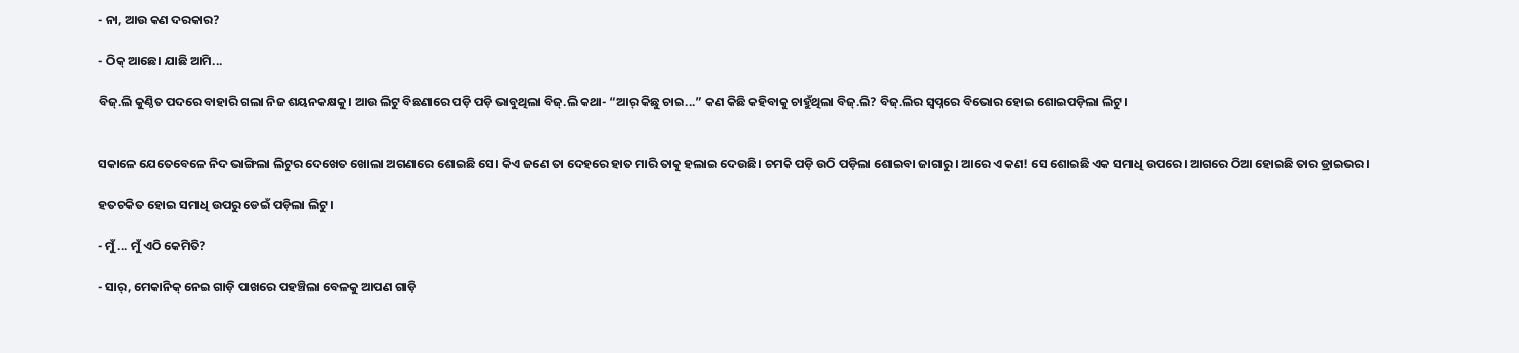- ନା, ଆଉ କଣ ଦରକାର?

- ଠିକ୍ ଆଛେ। ଯାଛି ଆମି...

ବିଜ୍.ଲି କୁଣ୍ଠିତ ପଦରେ ବାହାରି ଗଲା ନିଜ ଶୟନକକ୍ଷକୁ। ଆଉ ଲିଟୁ ବିଛଣାରେ ପଡ଼ି ପଡ଼ି ଭାବୁଥିଲା ବିଜ୍.ଲି କଥା- “ଆର୍ କିଛୁ ଚାଇ...” କଣ କିଛି କହିବାକୁ ଚାହୁଁଥିଲା ବିଜ୍.ଲି? ବିଜ୍.ଲିର ସ୍ୱପ୍ନରେ ବିଭୋର ହୋଇ ଶୋଇପଡ଼ିଲା ଲିଟୁ।


ସକାଳେ ଯେତେବେଳେ ନିଦ ଭାଙ୍ଗିଲା ଲିଟୁର ଦେଖେତ ଖୋଲା ଅଗଣାରେ ଶୋଇଛି ସେ। କିଏ ଜଣେ ତା ଦେହରେ ହାତ ମାରି ତାକୁ ହଲାଇ ଦେଉଛି। ଚମକି ପଡ଼ି ଉଠି ପଡ଼ିଲା ଶୋଇବା ଜାଗାରୁ। ଆରେ ଏ କଣ! ସେ ଶୋଇଛି ଏକ ସମାଧି ଉପରେ। ଆଗରେ ଠିଆ ହୋଇଛି ତାର ଡ୍ରାଇଭର।

ହତଚକିତ ହୋଇ ସମାଧି ଉପରୁ ଡେଇଁ ପଡ଼ିଲା ଲିଟୁ।

- ମୁଁ ... ମୁଁ ଏଠି କେମିତି?

- ସାର୍, ମେକାନିକ୍ ନେଇ ଗାଡ଼ି ପାଖରେ ପହଞ୍ଚିଲା ବେଳକୁ ଆପଣ ଗାଡ଼ି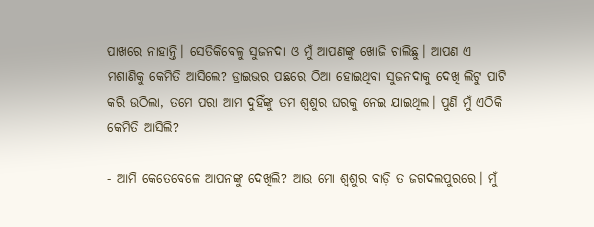ପାଖରେ ନାହାନ୍ତି। ସେତିକିବେଳୁ ସୁଜନଦା ଓ ମୁଁ ଆପଣଙ୍କୁ ଖୋଜି ଚାଲିଛୁ। ଆପଣ ଏ ମଶାଣିକୁ କେମିତି ଆସିଲେ? ଡ୍ରାଇଭର ପଛରେ ଠିଆ ହୋଇଥିବା ସୁଜନଦାକୁ ଦେଖି ଲିଟୁ ପାଟି କରି ଉଠିଲା, ତମେ ପରା ଆମ ଦୁହିଁଙ୍କୁ ତମ ଶ୍ୱଶୁର ଘରକୁ ନେଇ ଯାଇଥିଲ। ପୁଣି ମୁଁ ଏଠିକି କେମିତି ଆସିଲି?

- ଆମି କେତେବେଳେ ଆପନଙ୍କୁ ଦେଖିଲି? ଆଉ ମୋ ଶ୍ୱଶୁର ବାଡ଼ି ତ ଜଗଦଲପୁରରେ। ମୁଁ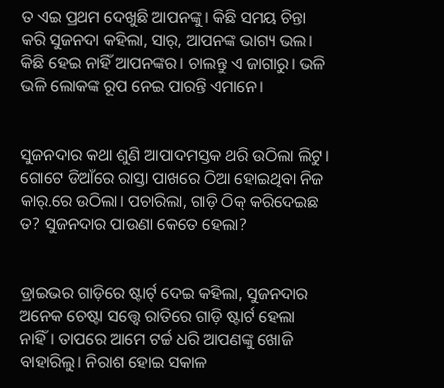ତ ଏଇ ପ୍ରଥମ ଦେଖୁଛି ଆପନଙ୍କୁ। କିଛି ସମୟ ଚିନ୍ତା କରି ସୁଜନଦା କହିଲା, ସାର୍, ଆପନଙ୍କ ଭାଗ୍ୟ ଭଲ। କିଛି ହେଇ ନାହିଁ ଆପନଙ୍କର। ଚାଲନ୍ତୁ ଏ ଜାଗାରୁ। ଭଳି ଭଳି ଲୋକଙ୍କ ରୂପ ନେଇ ପାରନ୍ତି ଏମାନେ।


ସୁଜନଦାର କଥା ଶୁଣି ଆପାଦମସ୍ତକ ଥରି ଉଠିଲା ଲିଟୁ। ଗୋଟେ ଡିଆଁରେ ରାସ୍ତା ପାଖରେ ଠିଆ ହୋଇଥିବା ନିଜ କାର୍.ରେ ଉଠିଲା। ପଚାରିଲା, ଗାଡ଼ି ଠିକ୍ କରିଦେଇଛ ତ? ସୁଜନଦାର ପାଉଣା କେତେ ହେଲା?


ଡ୍ରାଇଭର ଗାଡ଼ିରେ ଷ୍ଟାର୍ଟ୍ ଦେଇ କହିଲା, ସୁଜନଦାର ଅନେକ ଚେଷ୍ଟା ସତ୍ତ୍ୱେ ରାତିରେ ଗାଡ଼ି ଷ୍ଟାର୍ଟ ହେଲା ନାହିଁ। ତାପରେ ଆମେ ଟର୍ଚ୍ଚ ଧରି ଆପଣଙ୍କୁ ଖୋଜି ବାହାରିଲୁ। ନିରାଶ ହୋଇ ସକାଳ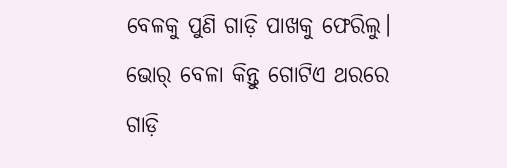ବେଳକୁ ପୁଣି ଗାଡ଼ି ପାଖକୁ ଫେରିଲୁ। ଭୋର୍ ବେଳା କିନ୍ତୁ ଗୋଟିଏ ଥରରେ ଗାଡ଼ି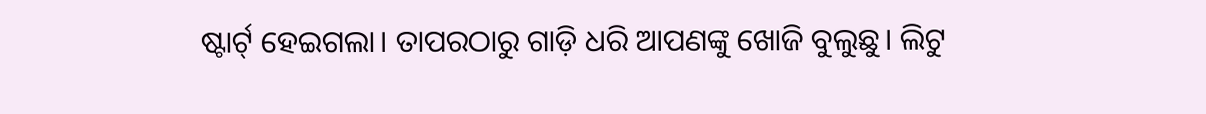ଷ୍ଟାର୍ଟ୍ ହେଇଗଲା। ତାପରଠାରୁ ଗାଡ଼ି ଧରି ଆପଣଙ୍କୁ ଖୋଜି ବୁଲୁଛୁ। ଲିଟୁ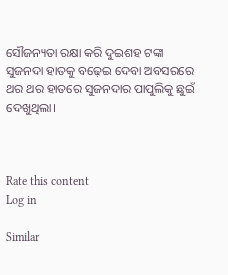ସୌଜନ୍ୟତା ରକ୍ଷା କରି ଦୁଇଶହ ଟଙ୍କା ସୁଜନଦା ହାତକୁ ବଢ଼େଇ ଦେବା ଅବସରରେ ଥର ଥର ହାତରେ ସୁଜନଦାର ପାପୁଲିକୁ ଛୁଇଁ ଦେଖୁଥିଲା।



Rate this content
Log in

Similar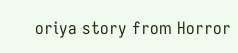oriya story from Horror